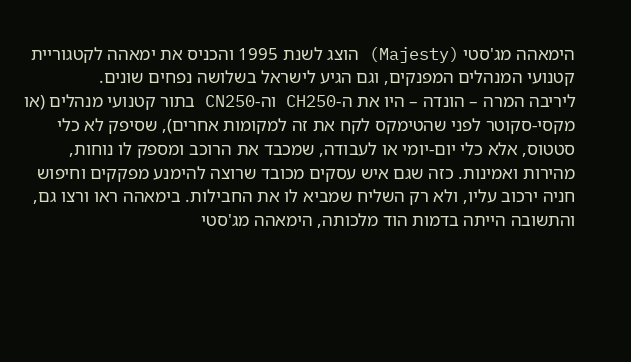הימאהה מג'סטי (Majesty) הוצג לשנת 1995 והכניס את ימאהה לקטגוריית קטנועי המנהלים המפנקים, וגם הגיע לישראל בשלושה נפחים שונים.
ליריבה המרה – הונדה – היו את ה-CH250 וה-CN250 בתור קטנועי מנהלים (או מקסי-סקוטר לפני שהטימקס לקח את זה למקומות אחרים), שסיפק לא כלי סטטוס, אלא כלי יום-יומי או לעבודה, שמכבד את הרוכב ומספק לו נוחות, מהירות ואמינות. כזה שגם איש עסקים מכובד שרוצה להימנע מפקקים וחיפוש חניה ירכוב עליו, ולא רק השליח שמביא לו את החבילות. בימאהה ראו ורצו גם, והתשובה הייתה בדמות הוד מלכותה, הימאהה מג'סטי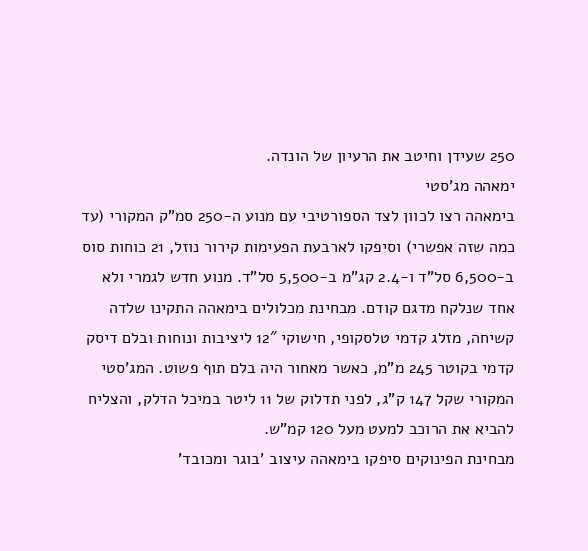250 שעידן וחיטב את הרעיון של הונדה.
ימאהה מג'סטי
בימאהה רצו לכוון לצד הספורטיבי עם מנוע ה-250 סמ"ק המקורי (עד כמה שזה אפשרי) וסיפקו לארבעת הפעימות קירור נוזל, 21 כוחות סוס ב-6,500 סל"ד ו-2.4 קג"מ ב-5,500 סל"ד. מנוע חדש לגמרי ולא אחד שנלקח מדגם קודם. מבחינת מכלולים בימאהה התקינו שלדה קשיחה, מזלג קדמי טלסקופי, חישוקי 12″ ליציבות ונוחות ובלם דיסק קדמי בקוטר 245 מ"מ, כאשר מאחור היה בלם תוף פשוט. המג'סטי המקורי שקל 147 ק"ג, לפני תדלוק של 11 ליטר במיכל הדלק, והצליח להביא את הרוכב למעט מעל 120 קמ"ש.
מבחינת הפינוקים סיפקו בימאהה עיצוב 'בוגר ומכובד'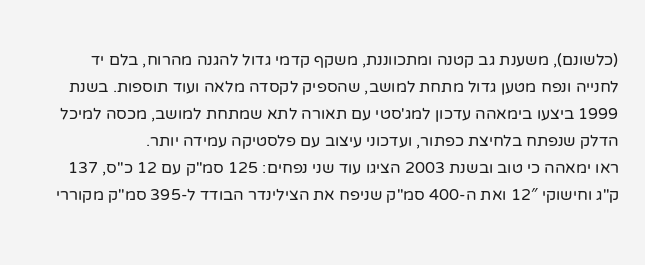(כלשונם), משענת גב קטנה ומתכווננת, משקף קדמי גדול להגנה מהרוח, בלם יד לחנייה ונפח מטען גדול מתחת למושב, שהספיק לקסדה מלאה ועוד תוספות. בשנת 1999 ביצעו בימאהה עדכון למג'סטי עם תאורה לתא שמתחת למושב, מכסה למיכל הדלק שנפתח בלחיצת כפתור, ועדכוני עיצוב עם פלסטיקה עמידה יותר.
ראו ימאהה כי טוב ובשנת 2003 הציגו עוד שני נפחים: 125 סמ"ק עם 12 כ"ס, 137 ק"ג וחישוקי 12″ ואת ה-400 סמ"ק שניפח את הצילינדר הבודד ל-395 סמ"ק מקוררי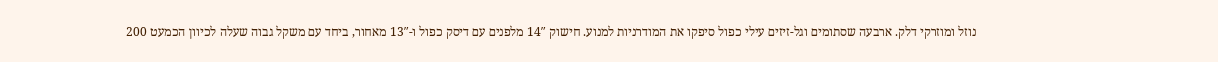נוזל ומוזרקי דלק. ארבעה שסתומים וגל-זיזים עילי כפול סיפקו את המודרניות למנוע. חישוק 14″ מלפנים עם דיסק כפול ו-13″ מאחור, ביחד עם משקל גבוה שעלה לכיוון הכמעט 200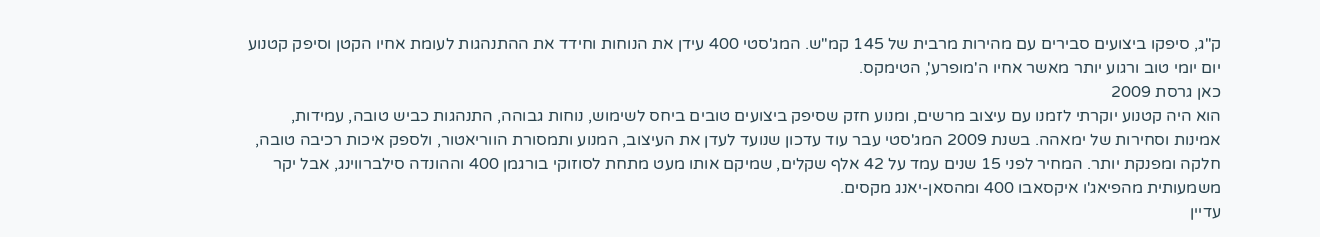ק"ג, סיפקו ביצועים סבירים עם מהירות מרבית של 145 קמ"ש. המג'סטי 400 עידן את הנוחות וחידד את ההתנהגות לעומת אחיו הקטן וסיפק קטנוע יום יומי טוב ורגוע יותר מאשר אחיו ה'מופרע', הטימקס.
כאן גרסת 2009
הוא היה קטנוע יוקרתי לזמנו עם עיצוב מרשים, ומנוע חזק שסיפק ביצועים טובים ביחס לשימוש, נוחות גבוהה, התנהגות כביש טובה, עמידות, אמינות וסחירות של ימאהה. בשנת 2009 המג'סטי עבר עוד עדכון שנועד לעדן את העיצוב, המנוע ותמסורת הווריאטור, ולספק איכות רכיבה טובה, חלקה ומפנקת יותר. המחיר לפני 15 שנים עמד על 42 אלף שקלים, שמיקם אותו מעט מתחת לסוזוקי בורגמן 400 וההונדה סילברווינג, אבל יקר משמעותית מהפיאג'ו איקסאבו 400 ומהסאן-יאנג מקסים.
עדיין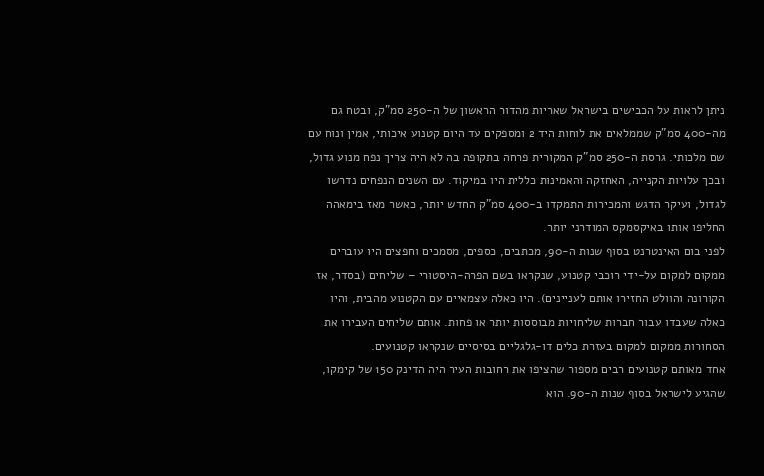ניתן לראות על הכבישים בישראל שאריות מהדור הראשון של ה-250 סמ"ק, ובטח גם מה-400 סמ"ק שממלאים את לוחות היד 2 ומספקים עד היום קטנוע איכותי, אמין ונוח עם שם מלכותי. גרסת ה-250 סמ"ק המקורית פרחה בתקופה בה לא היה צריך נפח מנוע גדול, ובכך עלויות הקנייה, האחזקה והאמינות כללית היו במיקוד. עם השנים הנפחים נדרשו לגדול, ועיקר הדגש והמכירות התמקדו ב-400 סמ"ק החדש יותר, כאשר מאז בימאהה החליפו אותו באיקסמקס המודרני יותר.
לפני בום האינטרנט בסוף שנות ה-90, מכתבים, כספים, מסמכים וחפצים היו עוברים ממקום למקום על-ידי רוכבי קטנוע, שנקראו בשם הפרה-היסטורי – שליחים (בסדר, אז הקורונה והוולט החזירו אותם לעניינים). היו כאלה עצמאיים עם הקטנוע מהבית, והיו כאלה שעבדו עבור חברות שליחויות מבוססות יותר או פחות. אותם שליחים העבירו את הסחורות ממקום למקום בעזרת כלים דו-גלגליים בסיסיים שנקראו קטנועים.
אחד מאותם קטנועים רבים מספור שהציפו את רחובות העיר היה הדינק 150 של קימקו, שהגיע לישראל בסוף שנות ה-90. הוא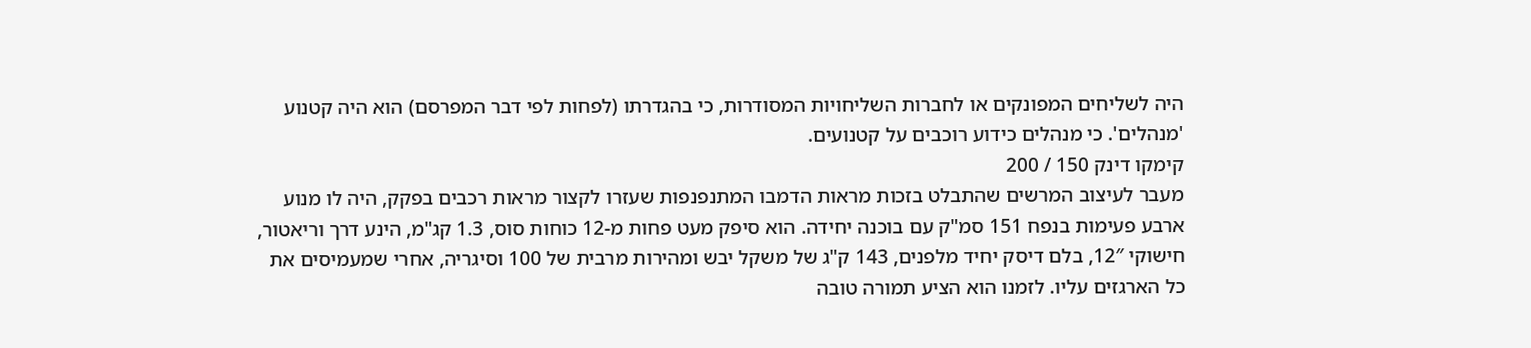היה לשליחים המפונקים או לחברות השליחויות המסודרות, כי בהגדרתו (לפחות לפי דבר המפרסם) הוא היה קטנוע 'מנהלים'. כי מנהלים כידוע רוכבים על קטנועים.
קימקו דינק 150 / 200
מעבר לעיצוב המרשים שהתבלט בזכות מראות הדמבו המתנפנפות שעזרו לקצור מראות רכבים בפקק, היה לו מנוע ארבע פעימות בנפח 151 סמ"ק עם בוכנה יחידה. הוא סיפק מעט פחות מ-12 כוחות סוס, 1.3 קג"מ, הינע דרך וריאטור, חישוקי 12″, בלם דיסק יחיד מלפנים, 143 ק"ג של משקל יבש ומהירות מרבית של 100 וסיגריה, אחרי שמעמיסים את כל הארגזים עליו. לזמנו הוא הציע תמורה טובה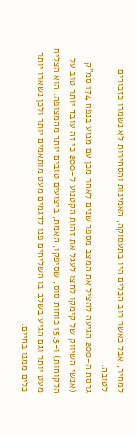למחיר, אבל כאשר רוב הכלים היו בתעסוקה, האמינות והסחירות לא נשמרו כזכורים לטובה.
גרסת ה-200 הגיעה להציל את המצב מספר שנים לאחר מכן עם מנוע בנפח 174 סמ"ק (אנשי השיווק של קימקו לחצו לעגל את זהות הקטנוע ל-200 כי זה עובד יותר טוב על הלקוחות) ו-15.5 כוחות סוס, שסיפקו, האמת, ביצועים טובים יותר מהמצופה. הוא הצליח מעט יותר וגם הגיע בשלב בו השליחים פנו לדגמים מעט מותאמים יותר ולכן נשארו יותר כלים ממנו בחיים.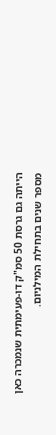הייתה גם גרסת 50 סמ"ק דו-פעימתית שנמכרה כאן מספר שנים בתחילת המילניום.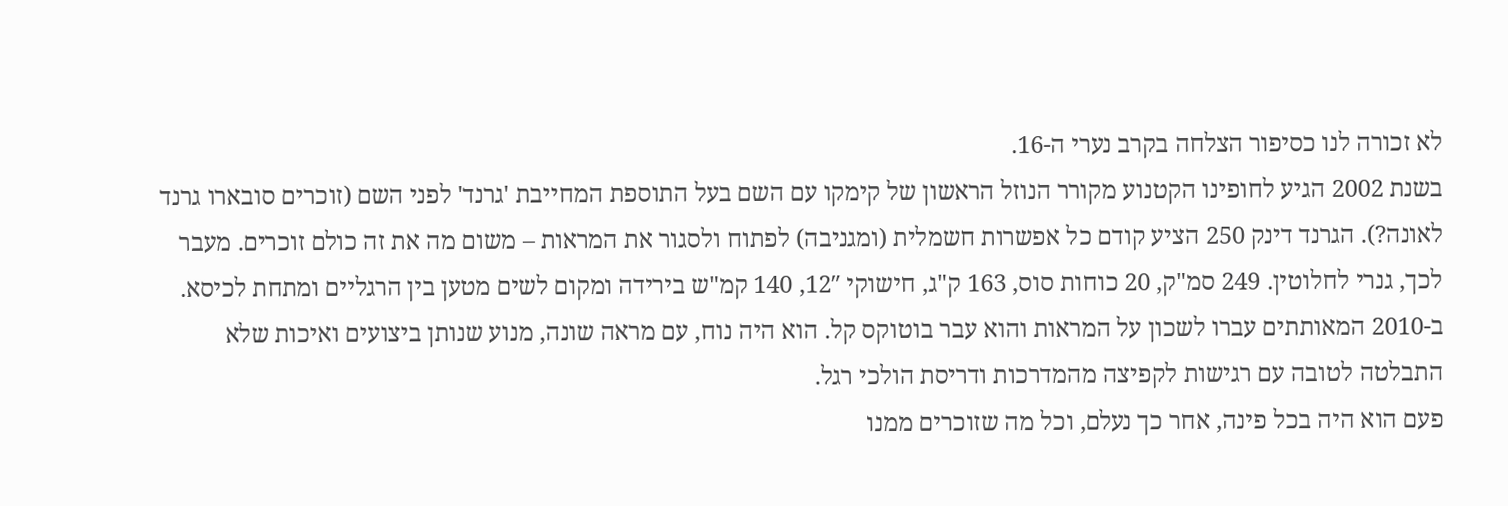לא זכורה לנו כסיפור הצלחה בקרב נערי ה-16.
בשנת 2002 הגיע לחופינו הקטנוע מקורר הנוזל הראשון של קימקו עם השם בעל התוספת המחייבת 'גרנד' לפני השם (זוכרים סובארו גרנד לאונה?). הגרנד דינק 250 הציע קודם כל אפשרות חשמלית (ומגניבה) לפתוח ולסגור את המראות – משום מה את זה כולם זוכרים. מעבר לכך, גנרי לחלוטין. 249 סמ"ק, 20 כוחות סוס, 163 ק"ג, חישוקי 12″, 140 קמ"ש בירידה ומקום לשים מטען בין הרגליים ומתחת לכיסא. ב-2010 המאותתים עברו לשכון על המראות והוא עבר בוטוקס קל. הוא היה נוח, עם מראה שונה, מנוע שנותן ביצועים ואיכות שלא התבלטה לטובה עם רגישות לקפיצה מהמדרכות ודריסת הולכי רגל.
פעם הוא היה בכל פינה, אחר כך נעלם, וכל מה שזוכרים ממנו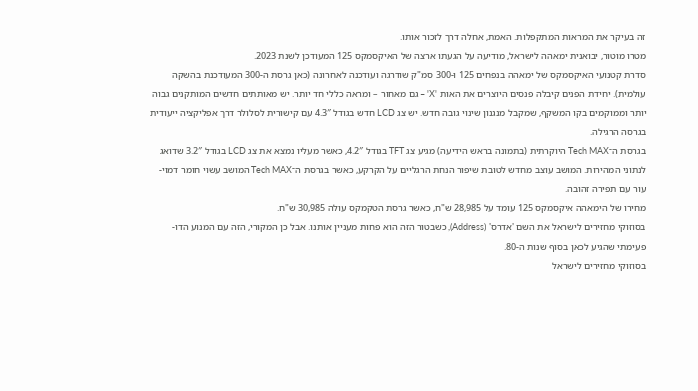זה בעיקר את המראות המתקפלות. האמת, אחלה דרך לזכור אותו.
מטרו מוטור, יבואנית ימאהה לישראל, מודיעה על הגעתו ארצה של האיקסמקס 125 המעודכן לשנת 2023.
סדרת קטנועי האיקסמקס של ימאהה בנפחים 125 ו-300 סמ"ק שודרגה ועודכנה לאחרונה (כאן גרסת ה-300 המעודכנת בהשקה עולמית). יחידת הפנים קיבלה פנסים היוצרים את האות 'X' – גם מאחור – ומראה כללי חד יותר. יש מאותתים חדשים המותקנים גבוה יותר וממוקמים בקו המשקף, שמקבל מנגנון שינוי גובה חדש. יש צג LCD חדש בגודל 4.3″ עם קישורית לסלולר דרך אפליקציה ייעודית בגרסה הרגילה.
בגרסת ה־Tech MAX היוקרתית (בתמונה בראש הידיעה) מגיע צג TFT בגודל 4.2″, כאשר מעליו נמצא את צג LCD בגודל 3.2″ שדואג לנתוני המהירות. המושב עוצב מחדש לטובת שיפור הנחת הרגליים על הקרקע, כאשר בגרסת ה־Tech MAX המושב עשוי חומר דמוי-עור עם תפירה זהובה.
מחירו של הימאהה איקסמקס 125 עומד על 28,985 ש"ח, כאשר גרסת הטקמקס עולה 30,985 ש"ח.
בסוזוקי מחזירים לישראל את השם 'אדרס' (Address), כשבטור הזה הוא פחות מעניין אותנו. אבל כן המקורי, הזה עם המנוע הדו-פעימתי שהגיע לכאן בסוף שנות ה-80.
בסוזוקי מחזירים לישראל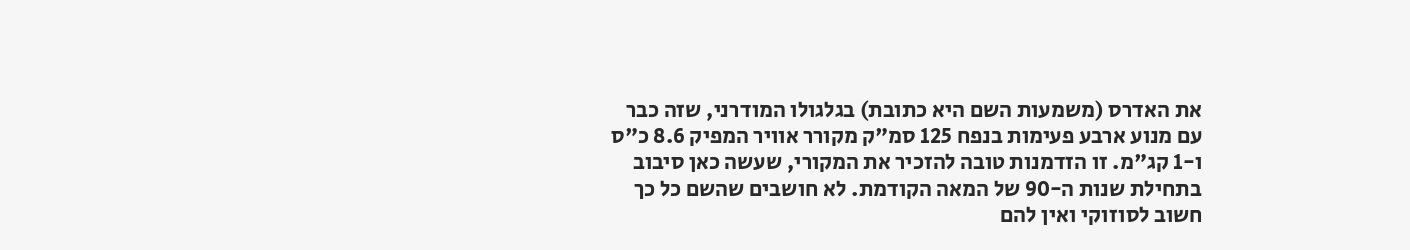את האדרס (משמעות השם היא כתובת) בגלגולו המודרני, שזה כבר עם מנוע ארבע פעימות בנפח 125 סמ"ק מקורר אוויר המפיק 8.6 כ"ס ו-1 קג"מ. זו הזדמנות טובה להזכיר את המקורי, שעשה כאן סיבוב בתחילת שנות ה-90 של המאה הקודמת. לא חושבים שהשם כל כך חשוב לסוזוקי ואין להם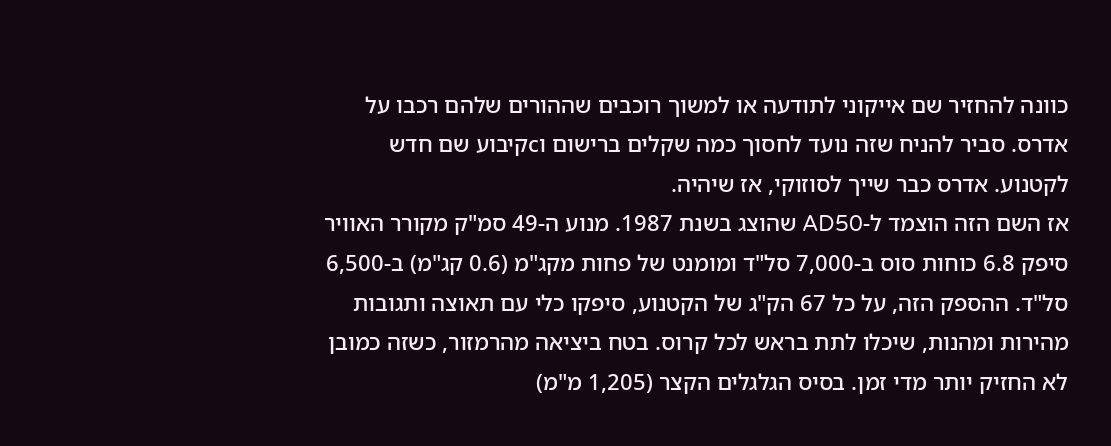כוונה להחזיר שם אייקוני לתודעה או למשוך רוכבים שההורים שלהם רכבו על אדרס. סביר להניח שזה נועד לחסוך כמה שקלים ברישום וcקיבוע שם חדש לקטנוע. אדרס כבר שייך לסוזוקי, אז שיהיה.
אז השם הזה הוצמד ל-AD50 שהוצג בשנת 1987. מנוע ה-49 סמ"ק מקורר האוויר סיפק 6.8 כוחות סוס ב-7,000 סל"ד ומומנט של פחות מקג"מ (0.6 קג"מ) ב-6,500 סל"ד. ההספק הזה, על כל 67 הק"ג של הקטנוע, סיפקו כלי עם תאוצה ותגובות מהירות ומהנות, שיכלו לתת בראש לכל קרוס. בטח ביציאה מהרמזור, כשזה כמובן לא החזיק יותר מדי זמן. בסיס הגלגלים הקצר (1,205 מ"מ)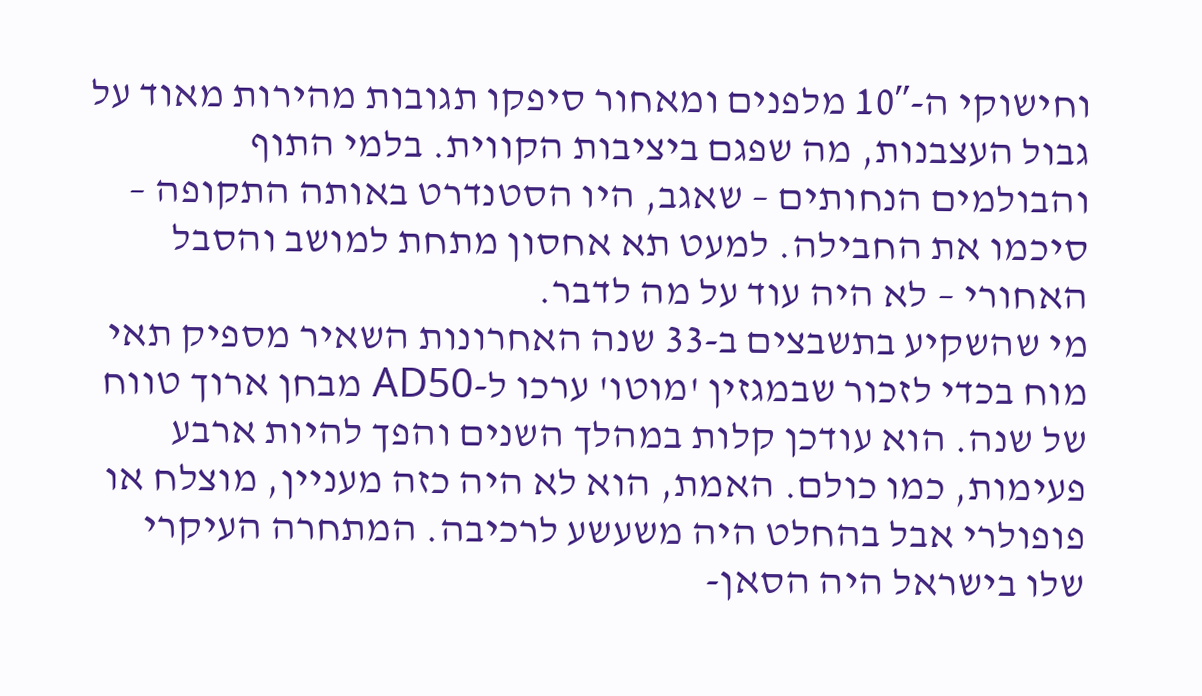וחישוקי ה-10″ מלפנים ומאחור סיפקו תגובות מהירות מאוד על גבול העצבנות, מה שפגם ביציבות הקווית. בלמי התוף והבולמים הנחותים – שאגב, היו הסטנדרט באותה התקופה – סיכמו את החבילה. למעט תא אחסון מתחת למושב והסבל האחורי – לא היה עוד על מה לדבר.
מי שהשקיע בתשבצים ב-33 שנה האחרונות השאיר מספיק תאי מוח בכדי לזכור שבמגזין 'מוטו' ערכו ל-AD50 מבחן ארוך טווח של שנה. הוא עודכן קלות במהלך השנים והפך להיות ארבע פעימות, כמו כולם. האמת, הוא לא היה כזה מעניין, מוצלח או פופולרי אבל בהחלט היה משעשע לרכיבה. המתחרה העיקרי שלו בישראל היה הסאן-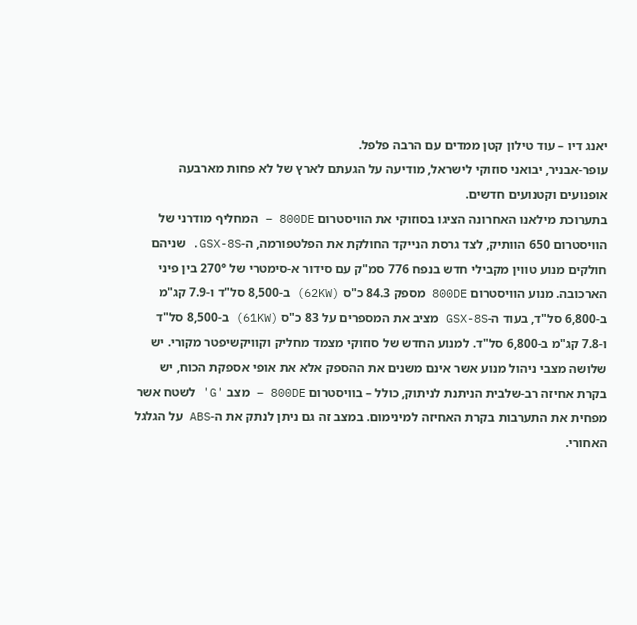יאנג דיו – עוד טילון קטן ממדים עם הרבה פלפל.
עופר-אבניר, יבואני סוזוקי לישראל, מודיעה על הגעתם לארץ של לא פחות מארבעה אופנועים וקטנועים חדשים.
בתערוכת מילאנו האחרונה הציגו בסוזוקי את הוויסטרום 800DE – המחליף מודרני של הוויסטרום 650 הוותיק, לצד גרסת הנייקד החולקת את הפלטפורמה, ה-GSX-8S. שניהם חולקים מנוע טווין מקבילי חדש בנפח 776 סמ"ק עם סידור א-סימטרי של 270° בין פיני הארכובה. מנוע הוויסטרום 800DE מספק 84.3 כ"ס (62KW) ב-8,500 סל"ד ו-7.9 קג"מ ב-6,800 סל"ד, בעוד ה-GSX-8S מציב את המספרים על 83 כ"ס (61KW) ב-8,500 סל"ד ו-7.8 קג"מ ב-6,800 סל"ד. למנוע החדש של סוזוקי מצמד מחליק וקוויקשיפטר מקורי. יש שלושה מצבי ניהול מנוע אשר אינם משנים את ההספק אלא את אופי אספקת הכוח, יש בקרת אחיזה רב-שלבית הניתנת לניתוק, כולל – בוויסטרום 800DE – מצב 'G' לשטח אשר מפחית את התערבות בקרת האחיזה למינימום. במצב זה גם ניתן לנתק את ה-ABS על הגלגל האחורי.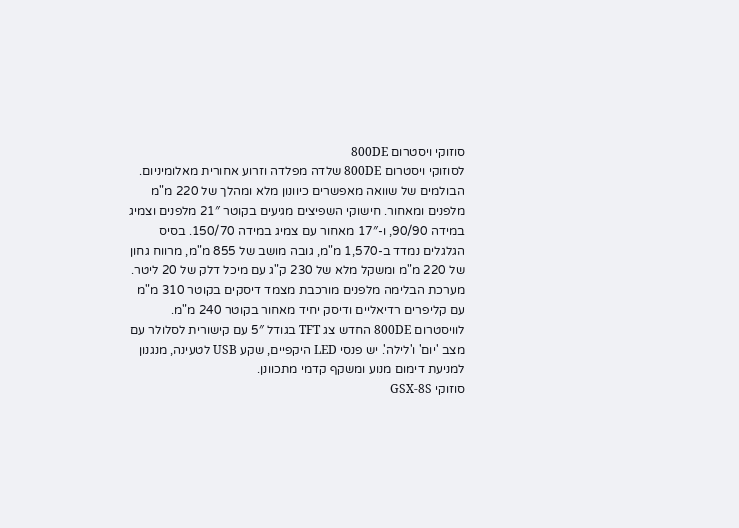סוזוקי ויסטרום 800DE
לסוזוקי ויסטרום 800DE שלדה מפלדה וזרוע אחורית מאלומיניום. הבולמים של שוואה מאפשרים כיוונון מלא ומהלך של 220 מ"מ מלפנים ומאחור. חישוקי השפיצים מגיעים בקוטר 21″ מלפנים וצמיג במידה 90/90, ו-17″ מאחור עם צמיג במידה 150/70. בסיס הגלגלים נמדד ב-1,570 מ"מ, גובה מושב של 855 מ"מ, מרווח גחון של 220 מ"מ ומשקל מלא של 230 ק"ג עם מיכל דלק של 20 ליטר. מערכת הבלימה מלפנים מורכבת מצמד דיסקים בקוטר 310 מ"מ עם קליפרים רדיאליים ודיסק יחיד מאחור בקוטר 240 מ"מ. לוויסטרום 800DE החדש צג TFT בגודל 5″ עם קישורית לסלולר עם מצב 'יום' ו'לילה'. יש פנסי LED היקפיים, שקע USB לטעינה, מנגנון למניעת דימום מנוע ומשקף קדמי מתכוונן.
סוזוקי GSX-8S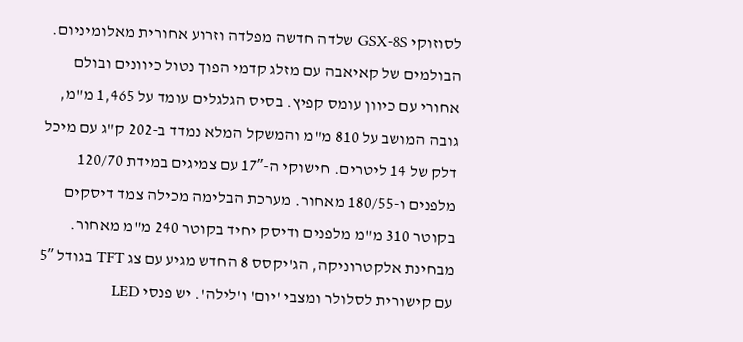לסוזוקי GSX-8S שלדה חדשה מפלדה וזרוע אחורית מאלומיניום. הבולמים של קאיאבה עם מזלג קדמי הפוך נטול כיוונים ובולם אחורי עם כיוון עומס קפיץ. בסיס הגלגלים עומד על 1,465 מ"מ, גובה המושב על 810 מ"מ והמשקל המלא נמדד ב-202 ק"ג עם מיכל דלק של 14 ליטרים. חישוקי ה-17″ עם צמיגים במידת 120/70 מלפנים ו-180/55 מאחור. מערכת הבלימה מכילה צמד דיסקים בקוטר 310 מ"מ מלפנים ודיסק יחיד בקוטר 240 מ"מ מאחור. מבחינת אלקטרוניקה, הג'יקסס 8 החדש מגיע עם צג TFT בגודל 5″ עם קישורית לסלולר ומצבי 'יום' ו'לילה'. יש פנסי LED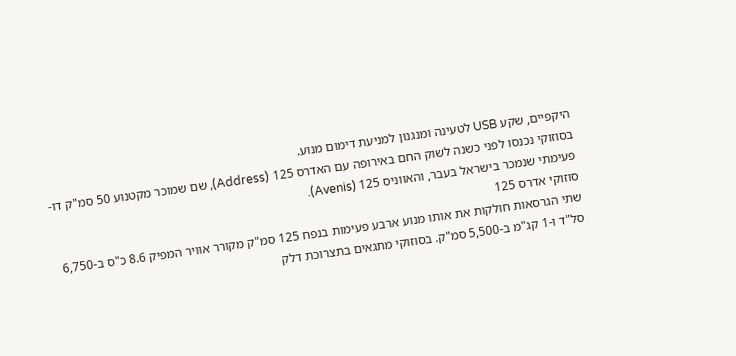היקפיים, שקע USB לטעינה ומנגנון למניעת דימום מנוע.
בסוזוקי נכנסו לפני כשנה לשוק החם באירופה עם האדרס 125 (Address), שם שמוכר מקטנוע 50 סמ"ק דו-פעימתי שנמכר בישראל בעבר, והאווניס 125 (Avenis).
סוזוקי אדרס 125
שתי הגרסאות חולקות את אותו מנוע ארבע פעימות בנפח 125 סמ"ק מקורר אוויר המפיק 8.6 כ"ס ב-6,750 סל"ד ו-1 קג"מ ב-5,500 סמ"ק. בסוזוקי מתגאים בתצרוכת דלק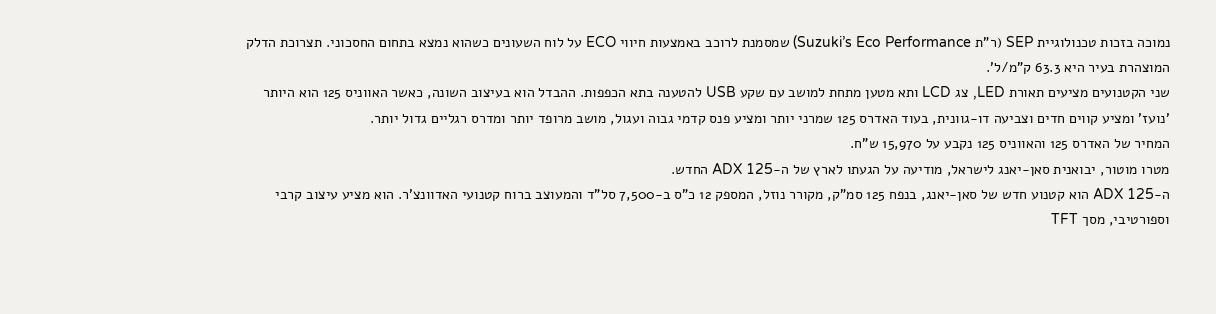נמוכה בזכות טכנולוגיית SEP (ר"ת Suzuki’s Eco Performance) שמסמנת לרוכב באמצעות חיווי ECO על לוח השעונים כשהוא נמצא בתחום החסכוני. תצרוכת הדלק המוצהרת בעיר היא 63.3 ק"מ/ל'.
שני הקטנועים מציעים תאורת LED, צג LCD ותא מטען מתחת למושב עם שקע USB להטענה בתא הכפפות. ההבדל הוא בעיצוב השונה, כאשר האווניס 125 הוא היותר 'נועז' ומציע קווים חדים וצביעה דו-גוונית, בעוד האדרס 125 שמרני יותר ומציע פנס קדמי גבוה ועגול, מושב מרופד יותר ומדרס רגליים גדול יותר.
המחיר של האדרס 125 והאווניס 125 נקבע על 15,970 ש"ח.
מטרו מוטור, יבואנית סאן-יאנג לישראל, מודיעה על הגעתו לארץ של ה-ADX 125 החדש.
ה-ADX 125 הוא קטנוע חדש של סאן-יאנג, בנפח 125 סמ"ק, מקורר נוזל, המספק 12 כ"ס ב-7,500 סל"ד והמעוצב ברוח קטנועי האדוונצ'ר. הוא מציע עיצוב קרבי וספורטיבי, מסך TFT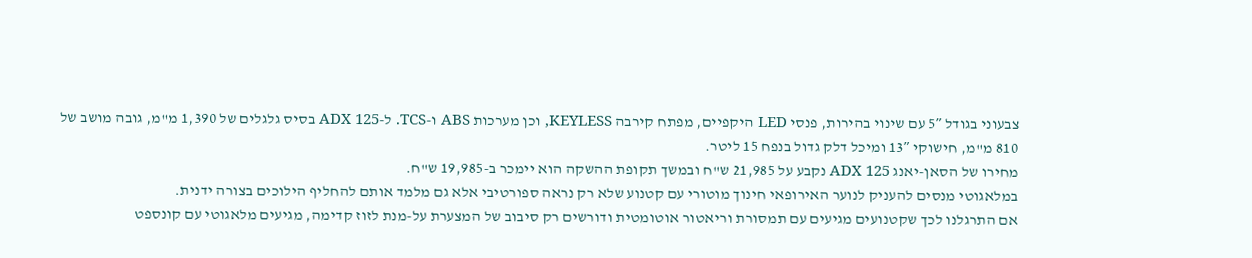צבעוני בגודל 5″ עם שינוי בהירות, פנסי LED היקפיים, מפתח קירבה KEYLESS, וכן מערכות ABS ו-TCS. ל-ADX 125 בסיס גלגלים של 1,390 מ"מ, גובה מושב של 810 מ"מ, חישוקי 13″ ומיכל דלק גדול בנפח 15 ליטר.
מחירו של הסאן-יאנג ADX 125 נקבע על 21,985 ש"ח ובמשך תקופת ההשקה הוא יימכר ב-19,985 ש"ח.
במלאגוטי מנסים להעניק לנוער האירופאי חינוך מוטורי עם קטנוע שלא רק נראה ספורטיבי אלא גם מלמד אותם להחליף הילוכים בצורה ידנית.
אם התרגלנו לכך שקטנועים מגיעים עם תמסורת וריאטור אוטומטית ודורשים רק סיבוב של המצערת על-מנת לזוז קדימה, מגיעים מלאגוטי עם קונספט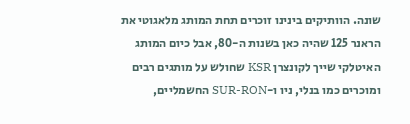שונה. הוותיקים בינינו זוכרים תחת המותג מלאגוטי את הראנר 125 שהיה כאן בשנות ה-80, אבל כיום המותג האיטלקי שייך לקונצרן KSR שחולש על מותגים רבים ומוכרים כמו בנלי, ניו ו-SUR-RON החשמליים,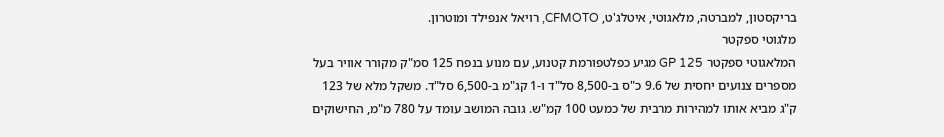בריקסטון, למברטה, מלאגוטי, איטלג'ט, CFMOTO, רויאל אנפילד ומוטרון.
מלגוטי ספקטר
המלאגוטי ספקטר GP 125 מגיע כפלטפורמת קטנוע, עם מנוע בנפח 125 סמ"ק מקורר אוויר בעל מספרים צנועים יחסית של 9.6 כ"ס ב-8,500 סל"ד ו-1 קג"מ ב-6,500 סל"ד. משקל מלא של 123 ק"ג מביא אותו למהירות מרבית של כמעט 100 קמ"ש. גובה המושב עומד על 780 מ"מ, החישוקים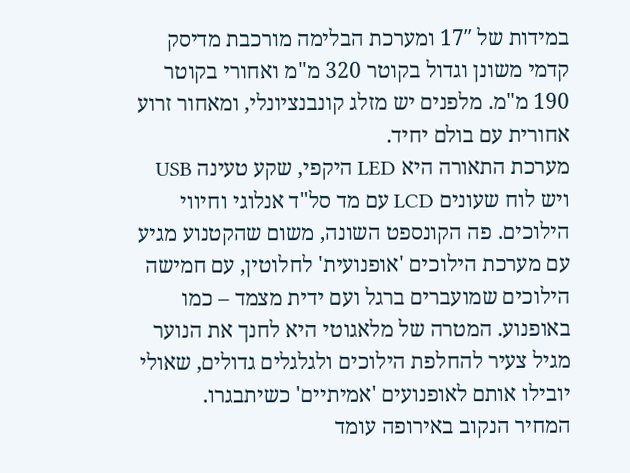במידות של 17″ ומערכת הבלימה מורכבת מדיסק קדמי משונן וגדול בקוטר 320 מ"מ ואחורי בקוטר 190 מ"מ. מלפנים יש מזלג קונבנציונלי, ומאחור זרוע אחורית עם בולם יחיד.
מערכת התאורה היא LED היקפי, שקע טעינה USB ויש לוח שעונים LCD עם מד סל"ד אנלוגי וחיווי הילוכים. פה הקונספט השונה, משום שהקטנוע מגיע עם מערכת הילוכים 'אופנועית' לחלוטין, עם חמישה הילוכים שמועברים ברגל ועם ידית מצמד – כמו באופנוע. המטרה של מלאגוטי היא לחנך את הנוער מגיל צעיר להחלפת הילוכים ולגלגלים גדולים, שאולי יובילו אותם לאופנועים 'אמיתיים' כשיתבגרו.
המחיר הנקוב באירופה עומד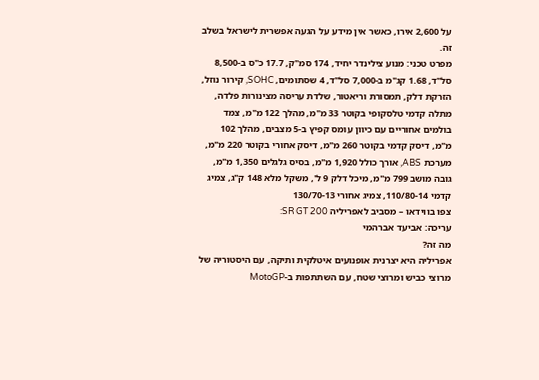על 2,600 אירו, כאשר אין מידע על הגעה אפשרית לישראל בשלב זה.
מפרט טכני: מנוע צילינדר יחיד, 174 סמ"ק, 17.7 כ"ס ב-8,500 סל"ד, 1.68 קג"מ ב-7,000 סל"ד, 4 שסתומים, SOHC, קירור נוזל, הזרקת דלק, תמסורת וריאטור, שלדת עריסה מצינורות פלדה, מתלה קדמי טלסקופי בקוטר 33 מ"מ, מהלך 122 מ"מ, צמד בולמים אחוריים עם כיוון עומס קפיץ ב-5 מצבים, מהלך 102 מ"מ, דיסק קדמי בקוטר 260 מ"מ, דיסק אחורי בקוטר 220 מ"מ, מערכת ABS, אורך כולל 1,920 מ"מ, בסיס גלגלים 1,350 מ"מ, גובה מושב 799 מ"מ, מיכל דלק 9 ל', משקל מלא 148 ק"ג, צמיג קדמי 110/80-14, צמיג אחורי 130/70-13
צפו בווידאו – מסביב לאפריליה SR GT 200:
עריכה: אביעד אברהמי
מה זה?
אפריליה היא יצרנית אופנועים איטלקית ותיקה, עם היסטוריה של מרוצי כביש ומרוצי שטח, עם השתתפות ב-MotoGP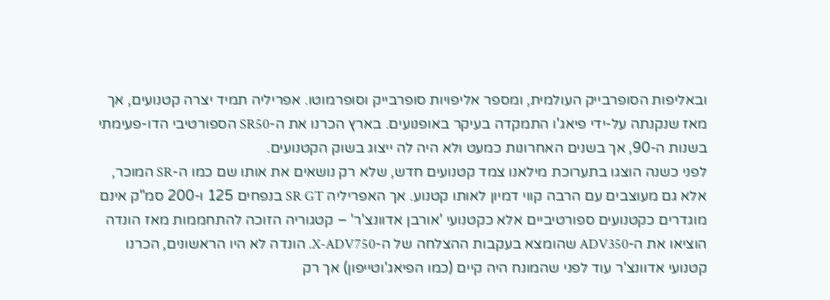ובאליפות הסופרבייק העולמית, ומספר אליפויות סופרבייק וסופרמוטו. אפריליה תמיד יצרה קטנועים, אך מאז שנקנתה על-ידי פיאג'ו התמקדה בעיקר באופנועים. בארץ הכרנו את ה-SR50 הספורטיבי הדו-פעימתי בשנות ה-90, אך בשנים האחרונות כמעט ולא היה לה ייצוג בשוק הקטנועים.
לפני כשנה הוצגו בתערוכת מילאנו צמד קטנועים חדש, שלא רק נושאים את אותו שם כמו ה-SR המוכר, אלא גם מעוצבים עם הרבה קווי דמיון לאותו קטנוע. אך האפריליה SR GT בנפחים 125 ו-200 סמ"ק אינם מוגדרים כקטנועים ספורטיביים אלא כקטנועי 'אורבן אדוונצ'ר' – קטגוריה הזוכה להתחממות מאז הונדה הוציאו את ה-ADV350 שהומצא בעקבות ההצלחה של ה-X-ADV750. הונדה לא היו הראשונים, הכרנו קטנועי אדוונצ'ר עוד לפני שהמונח היה קיים (כמו הפיאג'וטייפון) אך רק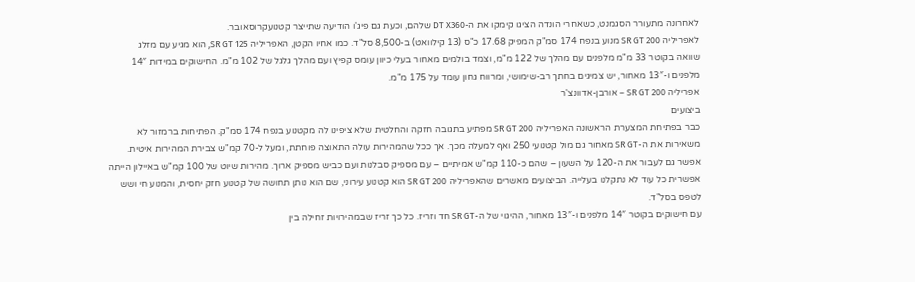לאחרונה מתעורר הסגמנט, כשאחרי הונדה הציגו קימקו את ה-DT X360 שלהם, וכעת גם פיג'ו הודיעה שתייצר קטנועקרוסאובר.
לאפריליה SR GT 200 מנוע בנפח 174 סמ"ק המפיק 17.68 כ"ס (13 קילוואט) ב-8,500 סל"ד. כמו אחיו הקטן, האפריליה SR GT 125, הוא מגיע עם מזלג שוואה בקוטר 33 מ"מ מלפנים עם מהלך של 122 מ"מ, וצמד בולמים מאחור בעלי כיוון עומס קפיץ ועם מהלך גלגל של 102 מ"מ. החישוקים במידות 14″ מלפנים ו-13″ מאחור, יש צמיגים בחתך רב-שימושי, ומרווח גחון עומד על 175 מ"מ.
אפריליה SR GT 200 – אורבן-אדוונצ'ר
ביצועים
כבר בפתיחת המצערת הראשונה האפריליה SR GT 200 מפתיע בתגובה חזקה והחלטית שלא ציפינו לה מקטנוע בנפח 174 סמ"ק. הפתיחות ברמזור לא משאירות את ה-SR GT מאחור גם מול קטנועי 250 ואף למעלה מכך. אך ככל שהמהירות עולה התאוצה פוחתת, ומעל ל-70 קמ"ש צבירת המהירות איטית. אפשר גם לעבור את ה-120 על השעון – שהם כ-110 קמ"ש אמיתיים – עם מספיק סבלנות ועם כביש מספיק ארוך. מהירות שיוט של 100 קמ"ש באיילון הייתה אפשרית כל עוד לא נתקלנו בעלייה. הביצועים מאשרים שהאפריליה SR GT 200 הוא קטנוע עירוני, שם הוא נותן תחושה של קטנוע חזק יחסית, והמנוע חי ושש לטפס בסל"ד.
עם חישוקים בקוטר 14″ מלפנים ו-13″ מאחור, ההיגוי של ה-SR GT חד וזריז. כל כך זריז שבמהירויות זחילה בין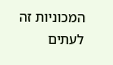המכוניות זה לעתים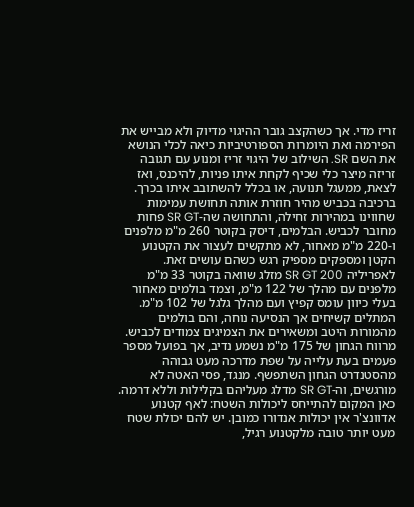זריז מדי. אך כשהקצב גובר ההיגוי מדיוק ולא מבייש את הפירמה ואת היומרות הספורטיביות כיאה לכלי הנושא את השם SR. השילוב של היגוי זריז ומנוע עם תגובה זריזה מיצר כלי שכיף לקחת איתו פניות, להיכנס, ואז לצאת, ממעגל תנועה, או בכלל להשתובב איתו בכרך. ברכיבה בכביש מהיר חוזרת אותה תחושת עמימות שחווינו במהירות זחילה, והתחושה שה-SR GT פחות מחובר לכביש. הבלמים, דיסק בקוטר 260 מ"מ מלפנים ו-220 מ"מ מאחור, לא מתקשים לעצור את הקטנוע הקטן ומספקים מספיק רגש כשהם עושים זאת.
לאפריליה SR GT 200 מזלג שוואה בקוטר 33 מ"מ מלפנים עם מהלך של 122 מ"מ, וצמד בולמים מאחור בעלי כיוון עומס קפיץ ועם מהלך גלגל של 102 מ"מ. המתלים קשיחים אך הנסיעה נוחה, והם בולמים מהמורות היטב ומשאירים את הצמיגים צמודים לכביש. מרווח הגחון של 175 מ"מ נשמע נדיב, אך בפועל מספר פעמים בעת עלייה על שפת מדרכה מעט גבוהה מהסטנדרט הגחון השתפשף. מנגד, פסי האטה לא מורגשים, וה-SR GT מדלג מעליהם בקלילות וללא דרמה.
כאן המקום להתייחס ליכולות השטח: לאף קטנוע אדוונצ'ר אין יכולות אנדורו כמובן. יש להם יכולת שטח מעט יותר טובה מלקטנוע רגיל,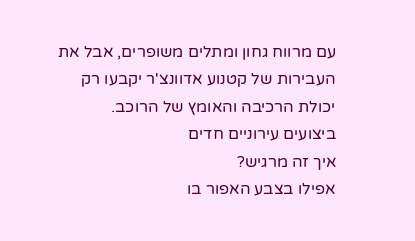עם מרווח גחון ומתלים משופרים, אבל את העבירות של קטנוע אדוונצ'ר יקבעו רק יכולת הרכיבה והאומץ של הרוכב.
ביצועים עירוניים חדים
איך זה מרגיש?
אפילו בצבע האפור בו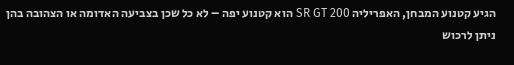הגיע קטנוע המבחן, האפריליה SR GT 200 הוא קטנוע יפה – לא כל שכן בצביעה האדומה או הצהובה בהן ניתן לרכוש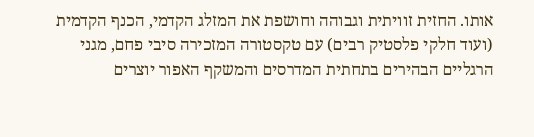אותו. החזית זוויתית וגבוהה וחושפת את המזלג הקדמי, הכנף הקדמית (ועוד חלקי פלסטיק רבים) עם טקסטורה המזכירה סיבי פחם, מגני הרגליים הבהירים בתחתית המדרסים והמשקף האפור יוצרים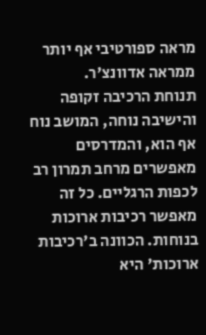מראה ספורטיבי אף יותר ממראה אדוונצ'ר.
תנוחת הרכיבה זקופה והישיבה נוחה, המושב נוח אף הוא, והמדרסים מאפשרים מרחב תמרון רב לכפות הרגליים. כל זה מאפשר רכיבות ארוכות בנוחות. הכוונה ב'רכיבות ארוכות' היא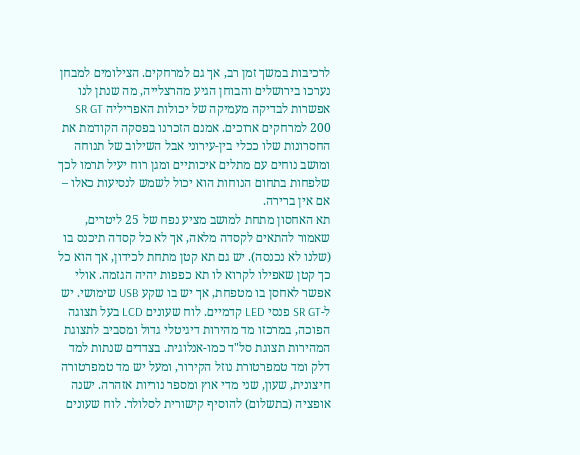לרכיבות במשך זמן רב, אך גם למרחקים. הצילומים למבחן נערכו בירושלים והבוחן הגיע מהרצלייה, מה שנתן לנו אפשרות לבדיקה מעמיקה של יכולות האפריליה SR GT 200 למרחקים ארוכים. אמנם הזכרנו בפסקה הקודמת את החסרונות שלו ככלי בין-עירוני אבל השילוב של תנוחה ומושב נוחים עם מתלים איכותיים ומגן רוח יעיל תרמו לכך שלפחות בתחום הנוחות הוא יכול לשמש לנסיעות כאלו – אם אין ברירה.
תא האחסון מתחת למושב מציע נפח של 25 ליטרים, שאמור להתאים לקסדה מלאה, אך לא כל קסדה תיכנס בו (שלנו לא נכנסה). יש גם תא קטן מתחת לכידון, אך הוא כל כך קטן שאפילו לקרוא לו תא כפפות יהיה הגזמה. אולי אפשר לאחסן בו מטפחת, אך יש בו שקע USB שימושי. יש ל-SR GT פנסי LED קדמיים. לוח שעונים LCD בעל תצוגה הפוכה, במרכזו מד מהירות דיגיטלי גדול ומסביב לתצוגת המהירות תצוגת סל"ד כמו-אנלוגית. בצדדים שנתות למד דלק ומד טמפרטורת נוזל הקירור, ומעל יש מד טמפרטורה חיצונית, שעון, שני מדי אוץ ומספר נוריות אזהרה. ישנה אופציה (בתשלום) להוסיף קישורית לסלולר. לוח שעונים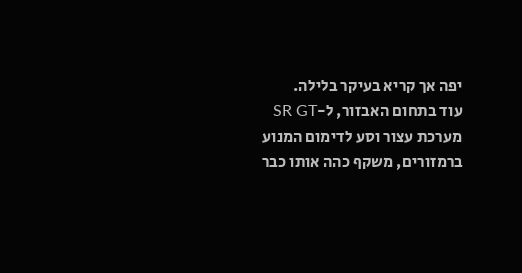יפה אך קריא בעיקר בלילה.
עוד בתחום האבזור, ל-SR GT מערכת עצור וסע לדימום המנוע ברמזורים, משקף כהה אותו כבר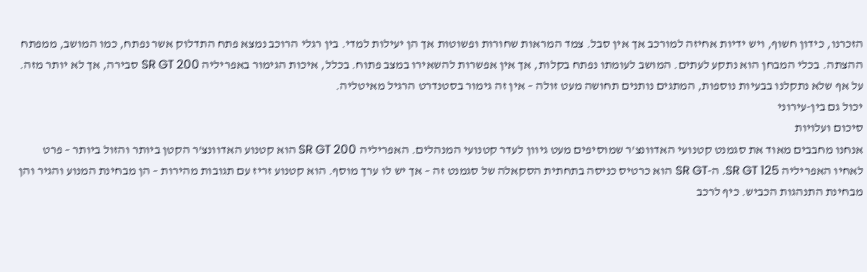הזכרנו, כידון חשוף, ויש ידיות אחיזה למורכב אך אין סבל. צמד המראות שחורות ופשוטות אך הן יעילות למדי. בין רגלי הרוכב נמצא פתח התדלוק אשר נפתח, כמו המושב, ממפתח ההצתה. בכלי המבחן הוא נתקע לעתים. המושב לעומתו נפתח בקלות, אך אין אפשרות להשאירו במצב פתוח. בכלל, איכות הגימור באפריליה SR GT 200 סבירה, אך לא יותר מזה. על אף שלא נתקלנו בבעיות נוספות, המתגים נותנים תחושה מעט זולה – אין זה גימור בסטנדרט הרגיל מאיטליה.
יכול גם בין-עירוני
סיכום ועלויות
אנחנו מחבבים מאוד את סגמנט קטנועי האדוונצ'ר שמוסיפים מעט גיוון לעדר קטנועי המנהלים. האפריליה SR GT 200 הוא קטנוע האדוונצ'ר הקטן ביותר והזול ביותר – פרט לאחיו האפריליה SR GT 125. ה-SR GT הוא כרטיס כניסה בתחתית הסקאלה של סגמנט זה – אך יש לו ערך מוסף. הוא קטנוע זריז עם תגובות מהירות – הן מבחינת המנוע והגיר והן מבחינת התנהגות הכביש. כיף לרכב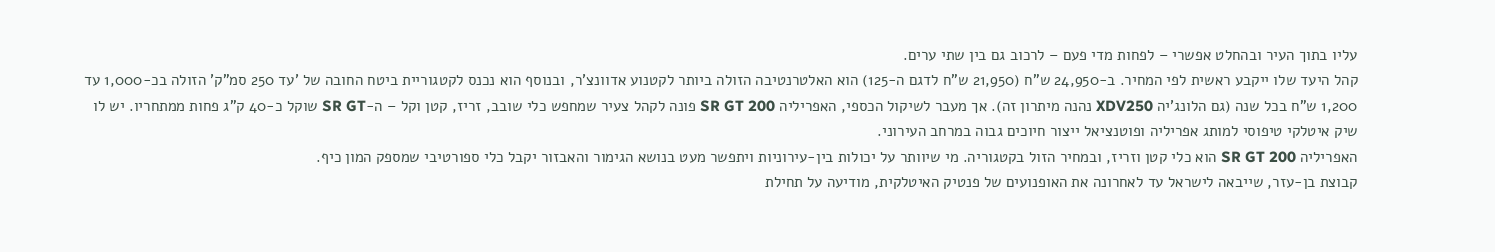עליו בתוך העיר ובהחלט אפשרי – לפחות מדי פעם – לרכוב גם בין שתי ערים.
קהל היעד שלו ייקבע ראשית לפי המחיר. ב-24,950 ש"ח (21,950 ש"ח לדגם ה-125) הוא האלטרנטיבה הזולה ביותר לקטנוע אדוונצ'ר, ובנוסף הוא נכנס לקטגוריית ביטח החובה של 'עד 250 סמ"ק' הזולה בכ-1,000 עד 1,200 ש"ח בכל שנה (גם הלונג'יה XDV250 נהנה מיתרון זה). אך מעבר לשיקול הכספי, האפריליה SR GT 200 פונה לקהל צעיר שמחפש כלי שובב, זריז, קטן וקל – ה-SR GT שוקל כ-40 ק"ג פחות ממתחריו. יש לו שיק איטלקי טיפוסי למותג אפריליה ופוטנציאל ייצור חיוכים גבוה במרחב העירוני.
האפריליה SR GT 200 הוא כלי קטן וזריז, ובמחיר הזול בקטגוריה. מי שיוותר על יכולות בין-עירוניות ויתפשר מעט בנושא הגימור והאבזור יקבל כלי ספורטיבי שמספק המון כיף.
קבוצת בן-עזר, שייבאה לישראל עד לאחרונה את האופנועים של פנטיק האיטלקית, מודיעה על תחילת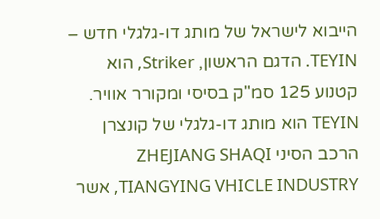הייבוא לישראל של מותג דו-גלגלי חדש – TEYIN. הדגם הראשון, Striker, הוא קטנוע 125 סמ"ק בסיסי ומקורר אוויר.
TEYIN הוא מותג דו-גלגלי של קונצרן הרכב הסיני ZHEJIANG SHAQI TIANGYING VHICLE INDUSTRY, אשר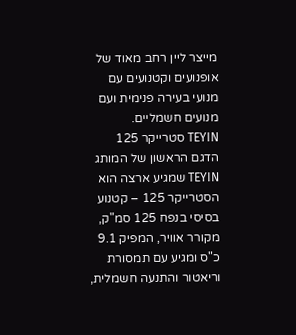מייצר ליין רחב מאוד של אופנועים וקטנועים עם מנועי בעירה פנימית ועם מנועים חשמליים.
TEYIN סטרייקר 125
הדגם הראשון של המותג TEYIN שמגיע ארצה הוא הסטרייקר 125 – קטנוע בסיסי בנפח 125 סמ"ק, מקורר אוויר, המפיק 9.1 כ"ס ומגיע עם תמסורת וריאטור והתנעה חשמלית,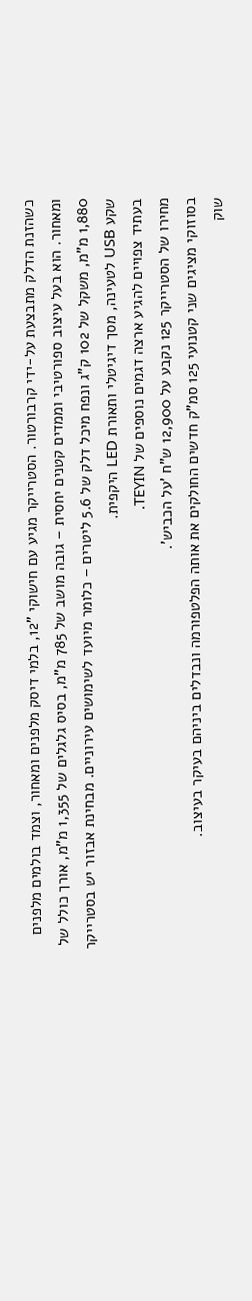כשהזנת הדלק מתבצעת על-ידי קרבורטור. הסטרייקר מגיע עם חישוקי "12, בלמי דיסק מלפנים ומאחור, וצמד בולמים מלפנים ומאחור. הוא בעל עיצוב ספורטיבי וממדים קטנים יחסית – גובה מושב של 785 מ"מ, בסיס גלגלים של 1,355 מ"מ, אורך כולל של 1,880 מ"מ, משקל של 102 ק"ג ונפח מיכל דלק של 5.6 ליטרים – כלומר מיועד לשימושים עירוניים. מבחינת אבזור יש בסטרייקר שקע USB לטעינה, מסך דיגיטלי ותאורת LED היקפית.
בעתיד צפויים להגיע ארצה דגמים נוספים של TEYIN.
מחירו של הסטרייקר 125 נקבע על 12,900 ש"ח 'על הכביש'.
בסוזוקי מציגים שני קטנועי 125 סמ"ק חדשים החולקים את אותה הפלטפורמה ונבדלים ביניהם בעיקר בעיצוב.
שוק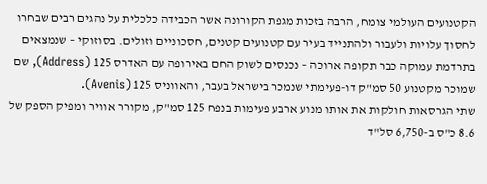הקטנועים העולמי צומח, הרבה בזכות מגפת הקורונה אשר הכבידה כלכלית על נהגים רבים שבחרו לחסוך עלויות ולעבור ולהתנייד בעיר עם קטנועים קטנים, חסכוניים וזולים. בסוזוקי – שנמצאים בתרדמת עמוקה כבר תקופה ארוכה – נכנסים לשוק החם באירופה עם האדרס 125 (Address), שם שמוכר מקטנוע 50 סמ"ק דו-פעימתי שנמכר בישראל בעבר, והאווניס 125 (Avenis).
שתי הגרסאות חולקות את אותו מנוע ארבע פעימות בנפח 125 סמ"ק, מקורר אוויר ומפיק הספק של 8.6 כ"ס ב-6,750 סל"ד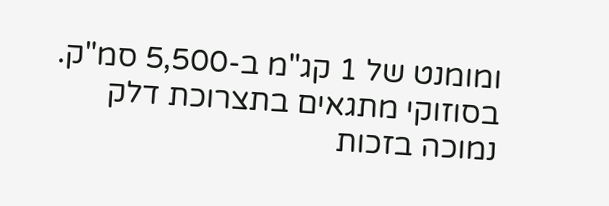ומומנט של 1 קג"מ ב-5,500 סמ"ק. בסוזוקי מתגאים בתצרוכת דלק נמוכה בזכות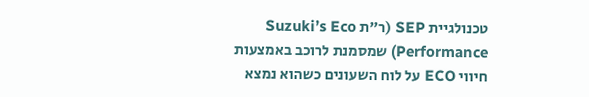טכנולגיית SEP (ר"ת Suzuki’s Eco Performance) שמסמנת לרוכב באמצעות חיווי ECO על לוח השעונים כשהוא נמצא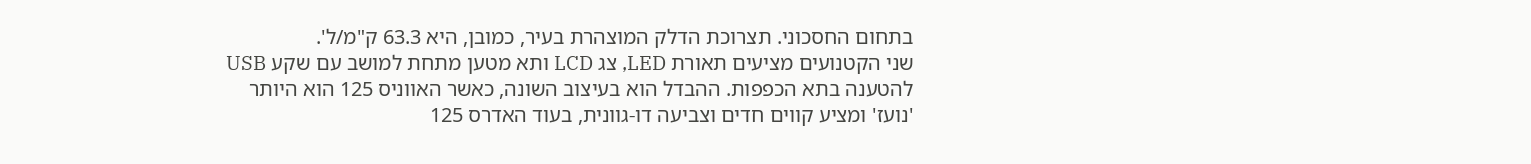בתחום החסכוני. תצרוכת הדלק המוצהרת בעיר, כמובן, היא 63.3 ק"מ/ל'.
שני הקטנועים מציעים תאורת LED, צג LCD ותא מטען מתחת למושב עם שקע USB להטענה בתא הכפפות. ההבדל הוא בעיצוב השונה, כאשר האווניס 125 הוא היותר 'נועז' ומציע קווים חדים וצביעה דו-גוונית, בעוד האדרס 125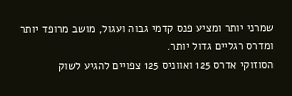שמרני יותר ומציע פנס קדמי גבוה ועגול, מושב מרופד יותר ומדרס רגליים גדול יותר.
הסוזוקי אדרס 125 ואווניס 125 צפויים להגיע לשוק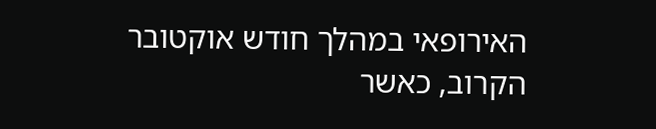האירופאי במהלך חודש אוקטובר הקרוב, כאשר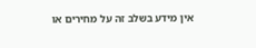אין מידע בשלב זה על מחירים או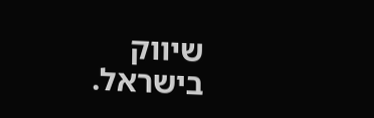שיווק בישראל.